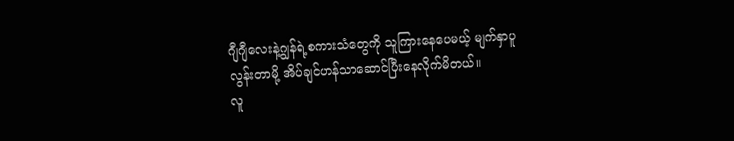ဂျီဂျီလေးနဲ့ဂျွန်ရဲ့စကားသံတွေကို သူကြားနေပေမယ့် မျက်နှာပူလွန်းတာမို့ အိပ်ချင်ဟန်သာဆောင်ပြီးနေလိုက်မိတယ်။
လူ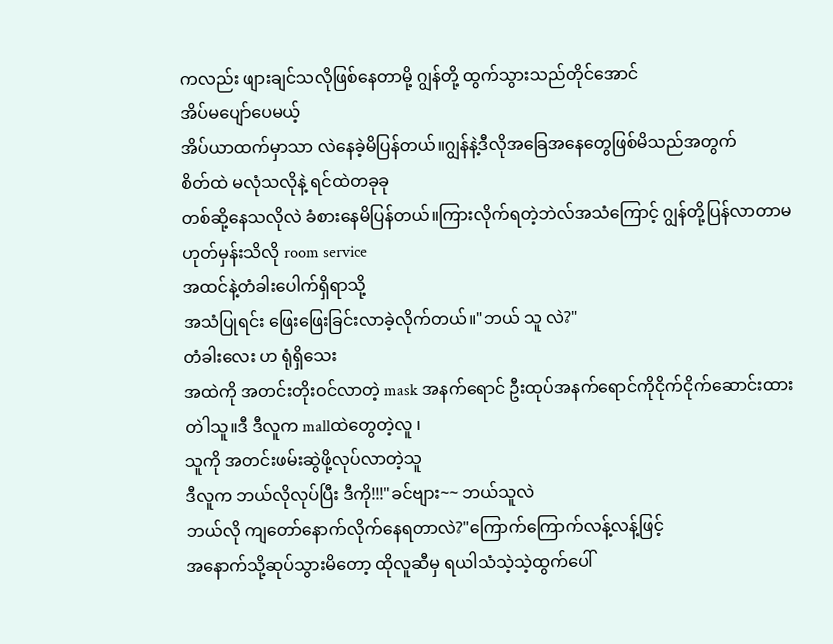ကလည်း ဖျားချင်သလိုဖြစ်နေတာမို့ ဂျွန်တို့ ထွက်သွားသည်တိုင်အောင်
အိပ်မပျော်ပေမယ့်
အိပ်ယာထက်မှာသာ လဲနေခဲ့မိပြန်တယ်။ဂျွန်နဲ့ဒီလိုအခြေအနေတွေဖြစ်မိသည်အတွက်
စိတ်ထဲ မလုံသလိုနဲ့ ရင်ထဲတခုခု
တစ်ဆို့နေသလိုလဲ ခံစားနေမိပြန်တယ်။ကြားလိုက်ရတဲ့ဘဲလ်အသံကြောင့် ဂျွန်တို့ပြန်လာတာမဟုတ်မှန်းသိလို room service
အထင်နဲ့တံခါးပေါက်ရှိရာသို့
အသံပြုရင်း ဖြေးဖြေးခြင်းလာခဲ့လိုက်တယ်။"ဘယ် သူ လဲ?"
တံခါးလေး ဟ ရုံရှိသေး
အထဲကို အတင်းတိုးဝင်လာတဲ့ mask အနက်ရောင် ဦးထုပ်အနက်ရောင်ကိုငိုက်ငိုက်ဆောင်းထားတဲါသူ။ဒီ ဒီလူက mallထဲတွေတဲ့လူ ၊
သူကို အတင်းဖမ်းဆွဲဖို့လုပ်လာတဲ့သူ
ဒီလူက ဘယ်လိုလုပ်ပြီး ဒီကို!!!"ခင်ဗျား~~ ဘယ်သူလဲ
ဘယ်လို ကျတော်နောက်လိုက်နေရတာလဲ?"ကြောက်ကြောက်လန့်လန့်ဖြင့်
အနောက်သို့ဆုပ်သွားမိတော့ ထိုလူဆီမှ ရယါသံသဲ့သဲ့ထွက်ပေါ်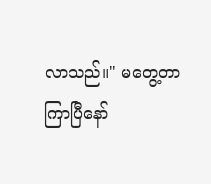လာသည်။" မတွေ့တာကြာပြီနော်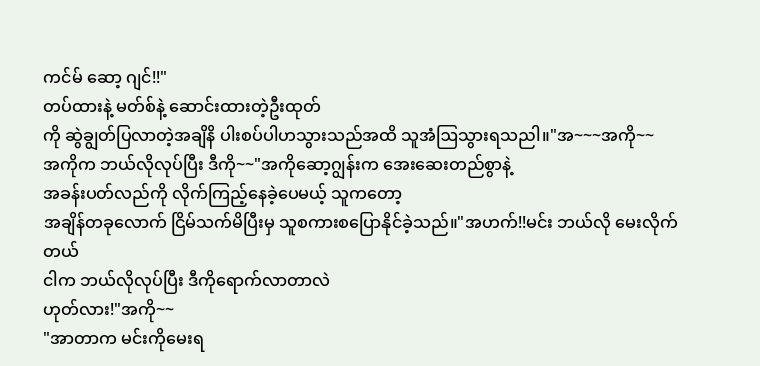ကင်မ် ဆော့ ဂျင်!!"
တပ်ထားနဲ့ မတ်စ်နဲ့ ဆောင်းထားတဲ့ဦးထုတ်
ကို ဆွဲချွတ်ပြလာတဲ့အချိနိ ပါးစပ်ပါဟသွားသည်အထိ သူအံဩသွားရသညါ။"အ~~~အကို~~
အကိုက ဘယ်လိုလုပ်ပြီး ဒီကို~~"အကိုဆော့ဂျွန်းက အေးဆေးတည်စွာနဲ့
အခန်းပတ်လည်ကို လိုက်ကြည့်နေခဲ့ပေမယ့် သူကတော့
အချိန်တခုလောက် ငြိမ်သက်မိပြီးမှ သူစကားစပြောနိုင်ခဲ့သည်။"အဟက်!!မင်း ဘယ်လို မေးလိုက်တယ်
ငါက ဘယ်လိုလုပ်ပြီး ဒီကိုရောက်လာတာလဲ
ဟုတ်လား!"အကို~~
"အာတာက မင်းကိုမေးရ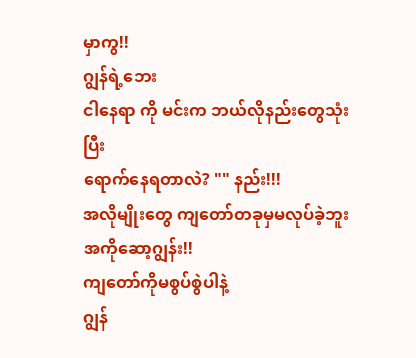မှာကွ!!
ဂျွန်ရဲ့ဘေး
ငါနေရာ ကို မင်းက ဘယ်လိုနည်းတွေသုံးပြီး
ရောက်နေရတာလဲ? "" နည်း!!!
အလိုမျိုးတွေ ကျတော်တခုမှမလုပ်ခဲ့ဘူး
အကိုဆော့ဂျွန်း!!
ကျတော်ကိုမစွပ်စွဲပါနဲ့
ဂျွန်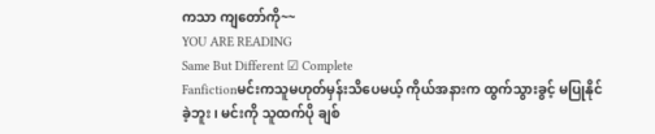ကသာ ကျတော်ကို~~
YOU ARE READING
Same But Different ☑ Complete
Fanfictionမင်းကသူမဟုတ်မှန်းသိပေမယ့် ကိုယ်အနားက ထွက်သွားခွင့် မပြုနိုင်ခဲ့ဘူး ၊ မင်းကို သူထက်ပို ချစ်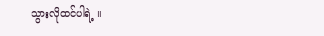သွားလိုထင်ပါရဲ့ ။